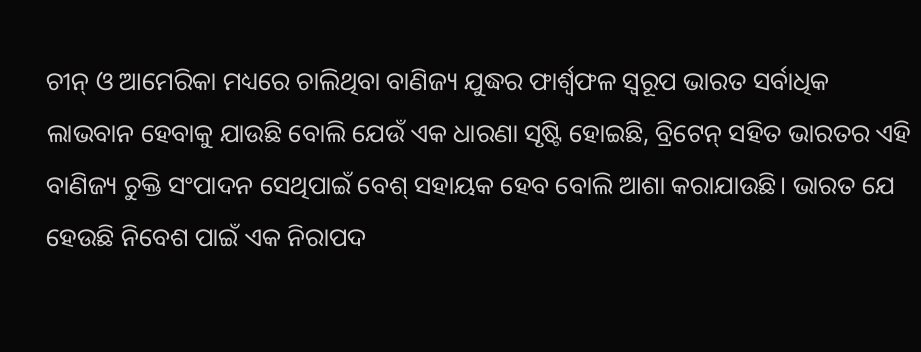ଚୀନ୍ ଓ ଆମେରିକା ମଧ୍ୟରେ ଚାଲିଥିବା ବାଣିଜ୍ୟ ଯୁଦ୍ଧର ଫାର୍ଶ୍ବଫଳ ସ୍ବରୂପ ଭାରତ ସର୍ବାଧିକ ଲାଭବାନ ହେବାକୁ ଯାଉଛି ବୋଲି ଯେଉଁ ଏକ ଧାରଣା ସୃଷ୍ଟି ହୋଇଛି, ବ୍ରିଟେନ୍ ସହିତ ଭାରତର ଏହି ବାଣିଜ୍ୟ ଚୁକ୍ତି ସଂପାଦନ ସେଥିପାଇଁ ବେଶ୍ ସହାୟକ ହେବ ବୋଲି ଆଶା କରାଯାଉଛି। ଭାରତ ଯେ ହେଉଛି ନିବେଶ ପାଇଁ ଏକ ନିରାପଦ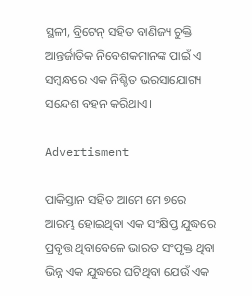ସ୍ଥଳୀ, ବ୍ରିଟେନ୍ ସହିତ ବାଣିଜ୍ୟ ଚୁକ୍ତି ଆନ୍ତର୍ଜାତିକ ନିବେଶକମାନଙ୍କ ପାଇଁ ଏ ସମ୍ବନ୍ଧରେ ଏକ ନିଶ୍ଚିତ ଭରସାଯୋଗ୍ୟ ସନ୍ଦେଶ ବହନ କରିଥାଏ।

Advertisment

ପାକିସ୍ତାନ ସହିତ ଆମେ ମେ ୭ରେ ଆରମ୍ଭ ହୋଇଥିବା ଏକ ସଂକ୍ଷିପ୍ତ ଯୁଦ୍ଧରେ ପ୍ରବୃତ୍ତ ଥିବାବେଳେ ଭାରତ ସଂପୃକ୍ତ ଥିବା ଭିନ୍ନ ଏକ ଯୁଦ୍ଧରେ ଘଟିଥିବା ଯେଉଁ ଏକ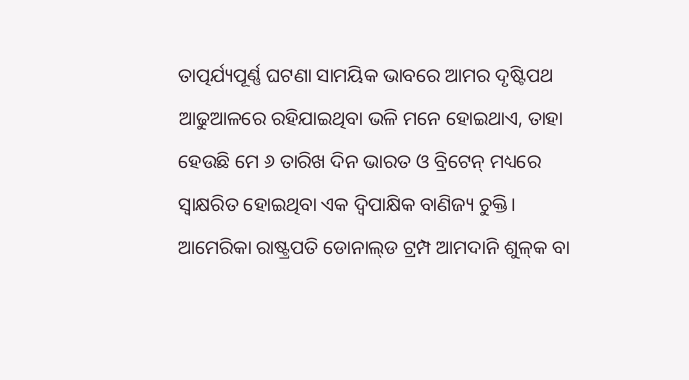ତାତ୍ପର୍ଯ୍ୟପୂର୍ଣ୍ଣ ଘଟଣା ସାମୟିକ ଭାବରେ ଆମର ଦୃଷ୍ଟିପଥ ଆଢୁଆଳରେ ରହିଯାଇଥିବା ଭଳି ମନେ ହୋଇଥାଏ, ତାହା ହେଉଛି ମେ ୬ ତାରିଖ ଦିନ ଭାରତ ଓ ବ୍ରିଟେନ୍ ମଧ୍ୟରେ ସ୍ବାକ୍ଷରିତ ହୋଇଥିବା ଏକ ଦ୍ବିପାକ୍ଷିକ ବାଣିଜ୍ୟ ଚୁକ୍ତି। ଆମେରିକା ରାଷ୍ଟ୍ରପତି ଡୋନାଲ୍‌ଡ ଟ୍ରମ୍ପ ଆମଦାନି ଶୁଳ୍‌କ ବା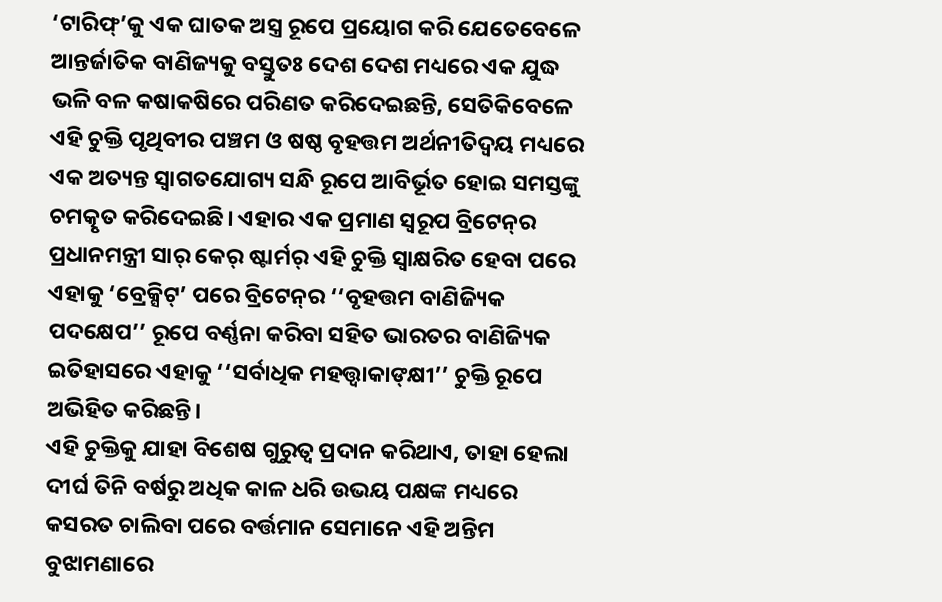‘ଟାରିଫ୍’କୁ ଏକ ଘାତକ ଅସ୍ତ୍ର ରୂପେ ପ୍ରୟୋଗ କରି ଯେତେବେଳେ ଆନ୍ତର୍ଜାତିକ ବାଣିଜ୍ୟକୁ ବସ୍ତୁତଃ ଦେଶ ଦେଶ ମଧ୍ୟରେ ଏକ ଯୁଦ୍ଧ ଭଳି ବଳ କଷାକଷିରେ ପରିଣତ କରିଦେଇଛନ୍ତି, ସେତିକିବେଳେ ଏହି ଚୁକ୍ତି ପୃଥିବୀର ପଞ୍ଚମ ଓ ଷଷ୍ଠ ବୃହତ୍ତମ ଅର୍ଥନୀତିଦ୍ବୟ ମଧ୍ୟରେ ଏକ ଅତ୍ୟନ୍ତ ସ୍ବାଗତଯୋଗ୍ୟ ସନ୍ଧି ରୂପେ ଆବିର୍ଭୂତ ହୋଇ ସମସ୍ତଙ୍କୁ ଚମତ୍କୃତ କରିଦେଇଛି। ଏହାର ଏକ ପ୍ରମାଣ ସ୍ବରୂପ ବ୍ରିଟେନ୍‌ର ପ୍ରଧାନମନ୍ତ୍ରୀ ସାର୍ କେର୍ ଷ୍ଟାର୍ମର୍ ଏହି ଚୁକ୍ତି ସ୍ବାକ୍ଷରିତ ହେବା ପରେ ଏହାକୁ ‘ବ୍ରେକ୍ସିଟ୍’ ପରେ ବ୍ରିଟେନ୍‌ର ‘‘ବୃହତ୍ତମ ବାଣିଜ୍ୟିକ ପଦକ୍ଷେପ’’ ରୂପେ ବର୍ଣ୍ଣନା କରିବା ସହିତ ଭାରତର ବାଣିଜ୍ୟିକ ଇତିହାସରେ ଏହାକୁ ‘‘ସର୍ବାଧିକ ମହତ୍ତ୍ବାକାଙ୍‌କ୍ଷୀ’’ ଚୁକ୍ତି ରୂପେ ଅଭିହିତ କରିଛନ୍ତି।
ଏହି ଚୁକ୍ତିକୁ ଯାହା ବିଶେଷ ଗୁରୁତ୍ବ ପ୍ରଦାନ କରିଥାଏ, ତାହା ହେଲା ଦୀର୍ଘ ତିନି ବର୍ଷରୁ ଅଧିକ କାଳ ଧରି ଉଭୟ ପକ୍ଷଙ୍କ ମଧ୍ୟରେ କସରତ ଚାଲିବା ପରେ ବର୍ତ୍ତମାନ ସେମାନେ ଏହି ଅନ୍ତିମ ବୁଝାମଣାରେ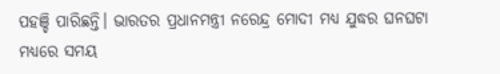ପହଞ୍ଚି ପାରିଛନ୍ତି। ଭାରତର ପ୍ରଧାନମନ୍ତ୍ରୀ ନରେନ୍ଦ୍ର ମୋଦୀ ମଧ୍ୟ ଯୁଦ୍ଧର ଘନଘଟା ମଧ୍ୟରେ ସମୟ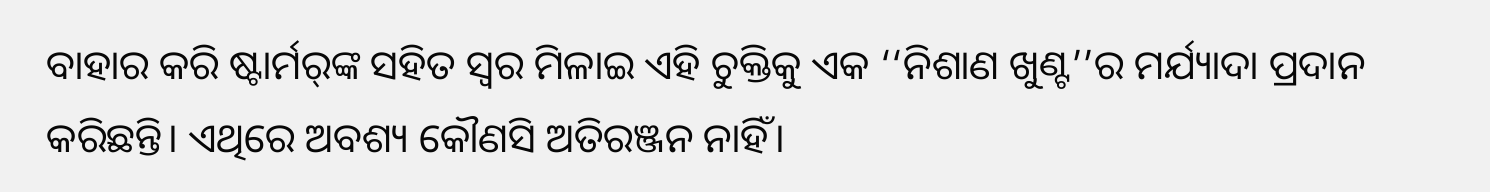ବାହାର କରି ଷ୍ଟାର୍ମର୍‌ଙ୍କ ସହିତ ସ୍ବର ମିଳାଇ ଏହି ଚୁକ୍ତିକୁ ଏକ ‘‘ନିଶାଣ ଖୁଣ୍ଟ’’ର ମର୍ଯ୍ୟାଦା ପ୍ରଦାନ କରିଛନ୍ତି। ଏଥିରେ ଅବଶ୍ୟ କୌଣସି ଅତିରଞ୍ଜନ ନାହିଁ।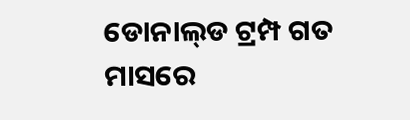ଡୋନାଲ୍‌ଡ ଟ୍ରମ୍ପ ଗତ ମାସରେ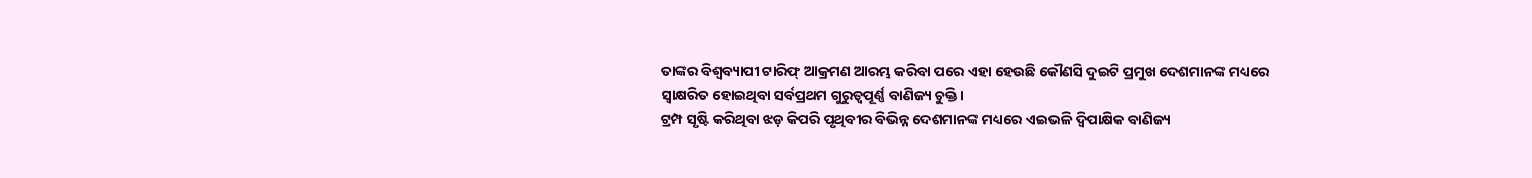ତାଙ୍କର ବିଶ୍ବବ୍ୟାପୀ ଟାରିଫ୍ ଆକ୍ରମଣ ଆରମ୍ଭ କରିବା ପରେ ଏହା ହେଉଛି କୌଣସି ଦୁଇଟି ପ୍ରମୁଖ ଦେଶମାନଙ୍କ ମଧ୍ୟରେ ସ୍ବାକ୍ଷରିତ ହୋଇଥିବା ସର୍ବପ୍ରଥମ ଗୁରୁତ୍ବପୂର୍ଣ୍ଣ ବାଣିଜ୍ୟ ଚୁକ୍ତି।
ଟ୍ରମ୍ପ ସୃଷ୍ଟି କରିଥିବା ଝଡ଼ କିପରି ପୃଥିବୀର ବିଭିନ୍ନ ଦେଶମାନଙ୍କ ମଧ୍ୟରେ ଏଇଭଳି ଦ୍ବିପାକ୍ଷିକ ବାଣିଜ୍ୟ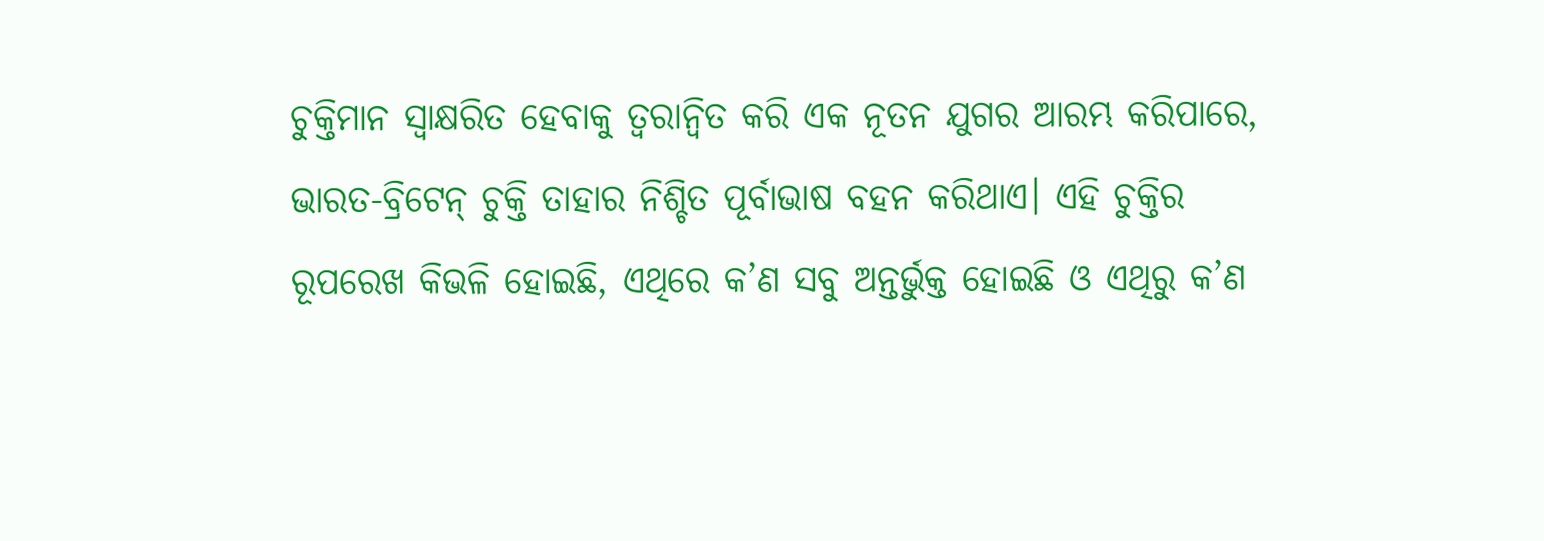ଚୁକ୍ତିମାନ ସ୍ବାକ୍ଷରିତ ହେବାକୁ ତ୍ବରାନ୍ବିତ କରି ଏକ ନୂତନ ଯୁଗର ଆରମ୍ଭ କରିପାରେ, ଭାରତ-ବ୍ରିଟେନ୍ ଚୁକ୍ତି ତାହାର ନିଶ୍ଚିତ ପୂର୍ବାଭାଷ ବହନ କରିଥାଏ। ଏହି ଚୁକ୍ତିର ରୂପରେଖ କିଭଳି ହୋଇଛି, ଏଥିରେ କ’ଣ ସବୁ ଅନ୍ତର୍ଭୁକ୍ତ ହୋଇଛି ଓ ଏଥିରୁ କ’ଣ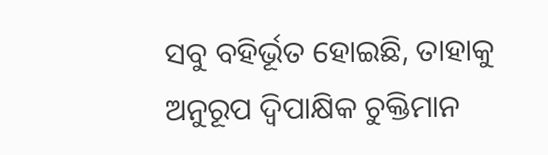ସବୁ ବହିର୍ଭୂତ ହୋଇଛି, ତାହାକୁ ଅନୁରୂପ ଦ୍ବିପାକ୍ଷିକ ଚୁକ୍ତିମାନ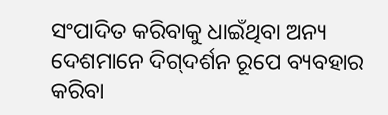ସଂପାଦିତ କରିବାକୁ ଧାଇଁଥିବା ଅନ୍ୟ ଦେଶମାନେ ଦିଗ୍‌ଦର୍ଶନ ରୂପେ ବ୍ୟବହାର କରିବା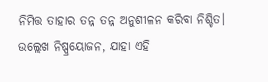ନିମିତ୍ତ ତାହାର ତନ୍ନ ତନ୍ନ ଅନୁଶୀଳନ କରିବା ନିଶ୍ଚିତ।
ଉଲ୍ଲେଖ ନିଷ୍ପ୍ରୟୋଜନ, ଯାହା ଏହି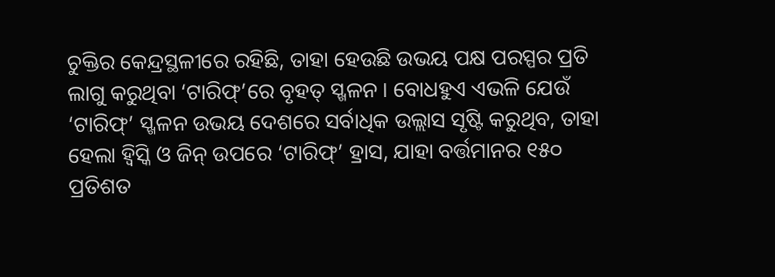ଚୁକ୍ତିର କେନ୍ଦ୍ରସ୍ଥଳୀରେ ରହିଛି, ତାହା ହେଉଛି ଉଭୟ ପକ୍ଷ ପରସ୍ପର ପ୍ରତି ଲାଗୁ କରୁଥିବା ‘ଟାରିଫ୍’ରେ ବୃହତ୍ ସ୍ଖଳନ। ବୋଧହୁଏ ଏଭଳି ଯେଉଁ ‘ଟାରିଫ୍’ ସ୍ଖଳନ ଉଭୟ ଦେଶରେ ସର୍ବାଧିକ ଉଲ୍ଲାସ ସୃଷ୍ଟି କରୁଥିବ, ତାହା ହେଲା ହ୍ବିସ୍କି ଓ ଜିନ୍ ଉପରେ ‘ଟାରିଫ୍’ ହ୍ରାସ, ଯାହା ବର୍ତ୍ତମାନର ୧୫୦ ପ୍ରତିଶତ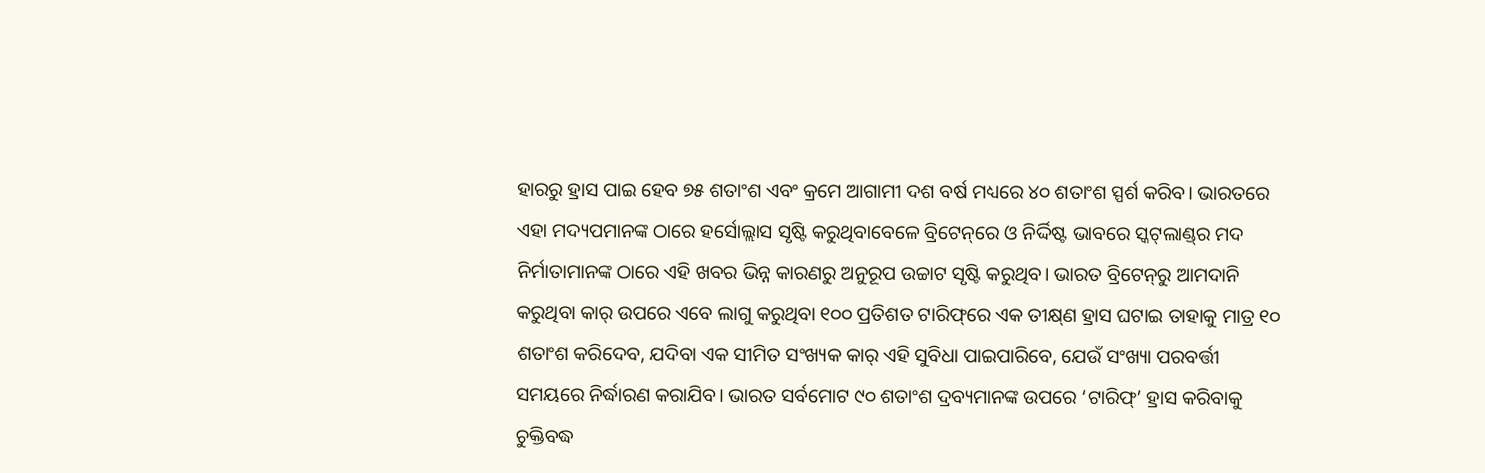ହାରରୁ ହ୍ରାସ ପାଇ ହେବ ୭୫ ଶତାଂଶ ଏବଂ କ୍ରମେ ଆଗାମୀ ଦଶ ବର୍ଷ ମଧ୍ୟରେ ୪୦ ଶତାଂଶ ସ୍ପର୍ଶ କରିବ। ଭାରତରେ ଏହା ମଦ୍ୟପମାନଙ୍କ ଠାରେ ହର୍ସୋଲ୍ଲାସ ସୃଷ୍ଟି କରୁଥିବାବେଳେ ବ୍ରିଟେନ୍‌ରେ ଓ ନିର୍ଦ୍ଦିଷ୍ଟ ଭାବରେ ସ୍କଟ୍‌ଲାଣ୍ଡ୍‌ର ମଦ ନିର୍ମାତାମାନଙ୍କ ଠାରେ ଏହି ଖବର ଭିନ୍ନ କାରଣରୁ ଅନୁରୂପ ଉଚ୍ଚାଟ ସୃଷ୍ଟି କରୁଥିବ। ଭାରତ ବ୍ରିଟେନ୍‌ରୁ ଆମଦାନି କରୁଥିବା କାର୍ ଉପରେ ଏବେ ଲାଗୁ କରୁଥିବା ୧୦୦ ପ୍ରତିଶତ ଟାରିଫ୍‌ରେ ଏକ ତୀକ୍ଷ୍‌ଣ ହ୍ରାସ ଘଟାଇ ତାହାକୁ ମାତ୍ର ୧୦ ଶତାଂଶ କରିଦେବ, ଯଦିବା ଏକ ସୀମିତ ସଂଖ୍ୟକ କାର୍ ଏହି ସୁବିଧା ପାଇପାରିବେ, ଯେଉଁ ସଂଖ୍ୟା ପରବର୍ତ୍ତୀ ସମୟରେ ନିର୍ଦ୍ଧାରଣ କରାଯିବ। ଭାରତ ସର୍ବମୋଟ ୯୦ ଶତାଂଶ ଦ୍ରବ୍ୟମାନଙ୍କ ଉପରେ ‘ଟାରିଫ୍’ ହ୍ରାସ କରିବାକୁ ଚୁକ୍ତିବଦ୍ଧ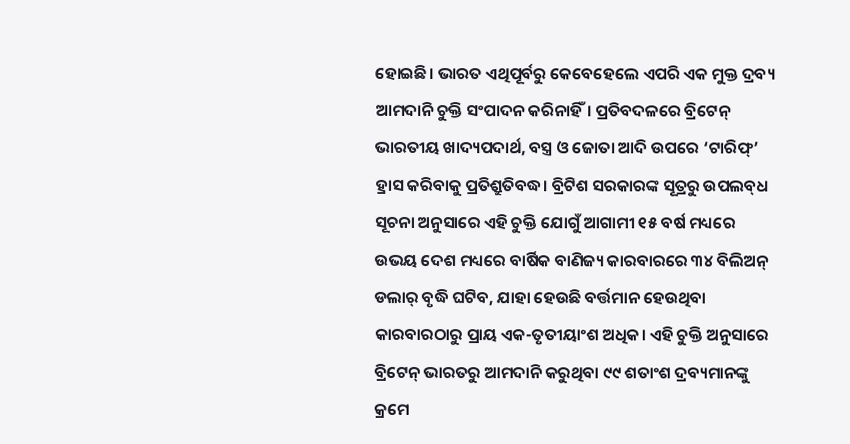ହୋଇଛି। ଭାରତ ଏଥିପୂର୍ବରୁ କେବେହେଲେ ଏପରି ଏକ ମୁକ୍ତ ଦ୍ରବ୍ୟ ଆମଦାନି ଚୁକ୍ତି ସଂପାଦନ କରିନାହିଁ। ପ୍ରତିବଦଳରେ ବ୍ରିଟେନ୍ ଭାରତୀୟ ଖାଦ୍ୟପଦାର୍ଥ, ବସ୍ତ୍ର ଓ ଜୋତା ଆଦି ଉପରେ ‘ଟାରିଫ୍’ ହ୍ରାସ କରିବାକୁ ପ୍ରତିଶ୍ରୁତିବଦ୍ଧ। ବ୍ରିଟିଶ ସରକାରଙ୍କ ସୂତ୍ରରୁ ଉପଲବ୍‌ଧ ସୂଚନା ଅନୁସାରେ ଏହି ଚୁକ୍ତି ଯୋଗୁଁ ଆଗାମୀ ୧୫ ବର୍ଷ ମଧ୍ୟରେ ଉଭୟ ଦେଶ ମଧ୍ୟରେ ବାର୍ଷିକ ବାଣିଜ୍ୟ କାରବାରରେ ୩୪ ବିଲିଅନ୍ ଡଲାର୍ ବୃଦ୍ଧି ଘଟିବ, ଯାହା ହେଉଛି ବର୍ତ୍ତମାନ ହେଉଥିବା କାରବାରଠାରୁ ପ୍ରାୟ ଏକ-ତୃତୀୟାଂଶ ଅଧିକ। ଏହି ଚୁକ୍ତି ଅନୁସାରେ ବ୍ରିଟେନ୍ ଭାରତରୁ ଆମଦାନି କରୁଥିବା ୯୯ ଶତାଂଶ ଦ୍ରବ୍ୟମାନଙ୍କୁ କ୍ରମେ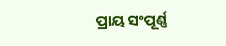ପ୍ରାୟ ସଂପୂର୍ଣ୍ଣ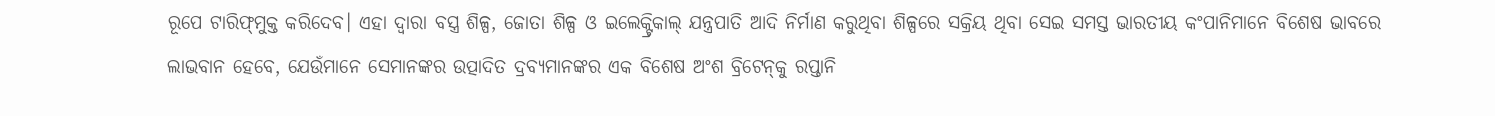ରୂପେ ଟାରିଫ୍‌ମୁକ୍ତ କରିଦେବ। ଏହା ଦ୍ବାରା ବସ୍ତ୍ର ଶିଳ୍ପ, ଜୋତା ଶିଳ୍ପ ଓ ଇଲେ‌କ୍ଟ୍ରିକାଲ୍ ଯନ୍ତ୍ରପାତି ଆଦି ନିର୍ମାଣ କରୁଥିବା ଶିଳ୍ପରେ ସକ୍ରିୟ ଥିବା ସେଇ ସମସ୍ତ ଭାରତୀୟ କଂପାନିମାନେ ବିଶେଷ ଭାବରେ ଲାଭବାନ ହେବେ, ଯେଉଁମାନେ ସେମାନଙ୍କର ଉତ୍ପାଦିତ ଦ୍ରବ୍ୟମାନଙ୍କର ଏକ ବିଶେଷ ଅଂଶ ବ୍ରିଟେନ୍‌କୁ ରପ୍ତାନି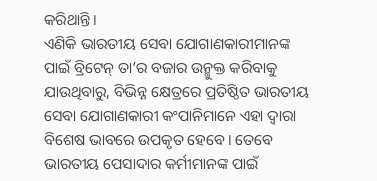କରିଥାନ୍ତି।
ଏଣିକି ଭାରତୀୟ ସେବା ଯୋଗାଣକାରୀମାନଙ୍କ ପାଇଁ ବ୍ରିଟେନ୍ ତା’ର ବଜାର ଉନ୍ମୁକ୍ତ କରିବାକୁ ଯାଉଥିବାରୁ, ବିଭିନ୍ନ କ୍ଷେତ୍ରରେ ପ୍ରତିଷ୍ଠିତ ଭାରତୀୟ ସେବା ଯୋଗାଣକାରୀ କଂପାନିମାନେ ଏହା ଦ୍ବାରା ବିଶେଷ ଭାବରେ ଉପକୃତ ହେବେ। ତେବେ ଭାରତୀୟ ପେସାଦାର କର୍ମୀମାନଙ୍କ ପାଇଁ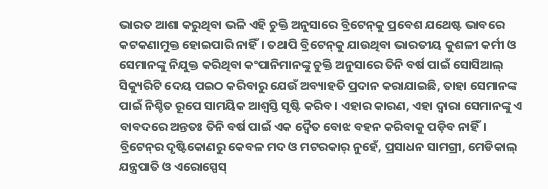ଭାରତ ଆଶା କରୁଥିବା ଭଳି ଏହି ଚୁକ୍ତି ଅନୁସାରେ ବ୍ରିଟେନ୍‌କୁ ପ୍ରବେଶ ଯଥେଷ୍ଟ ଭାବରେ କଟକଣାମୁକ୍ତ ହୋଇପାରି ନାହିଁ। ତଥାପି ବ୍ରିଟେନ୍‌କୁ ଯାଉଥିବା ଭାରତୀୟ କୁଶଳୀ କର୍ମୀ ଓ ସେମାନଙ୍କୁ ନିଯୁକ୍ତ କରିଥିବା କଂପାନିମାନଙ୍କୁ ଚୁକ୍ତି ଅନୁସାରେ ତିନି ବର୍ଷ ପାଇଁ ସୋସିଆଲ୍ ସିକ୍ୟୁରିଟି ଦେୟ ପଇଠ କରିବାରୁ ଯେଉଁ ଅବ୍ୟାହତି ପ୍ରଦାନ କରାଯାଇଛି, ତାହା ସେମାନଙ୍କ ପାଇଁ ନିଶ୍ଚିତ ରୂପେ ସାମୟିକ ଆଶ୍ବସ୍ତି ସୃଷ୍ଟି କରିବ। ଏହାର କାରଣ, ଏହା ଦ୍ବାରା ସେମାନଙ୍କୁ ଏ ବାବଦରେ ଅନ୍ତତଃ ତିନି ବର୍ଷ ପାଇଁ ଏକ ଦ୍ବୈତ ବୋଝ ବହନ କରିବାକୁ ପଡ଼ିବ ନାହିଁ।
ବ୍ରିଟେନ୍‌ର ଦୃଷ୍ଟିକୋଣରୁ କେବଳ ମଦ ଓ ମଟରକାର୍ ନୁହେଁ, ପ୍ରସାଧନ ସାମଗ୍ରୀ, ମେଡିକାଲ୍ ଯନ୍ତ୍ରପାତି ଓ ଏରୋସ୍ପେସ୍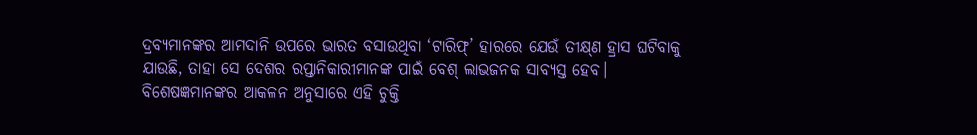ଦ୍ରବ୍ୟମାନଙ୍କର ଆମଦାନି ଉପରେ ଭାରତ ବସାଉଥିବା ‘ଟାରିଫ୍’ ହାରରେ ଯେଉଁ ତୀକ୍ଷ୍‌ଣ ହ୍ରାସ ଘଟିବାକୁ ଯାଉଛି, ତାହା ସେ ଦେଶର ରପ୍ତାନିକାରୀମାନଙ୍କ ପାଇଁ ବେଶ୍ ଲାଭଜନକ ସାବ୍ୟସ୍ତ ହେବ। ବିଶେଷଜ୍ଞମାନଙ୍କର ଆକଳନ ଅନୁସାରେ ଏହି ଚୁକ୍ତି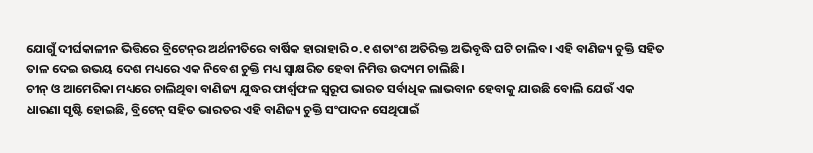ଯୋଗୁଁ ଦୀର୍ଘକାଳୀନ ଭିତ୍ତିରେ ବ୍ରିଟେନ୍‌ର ଅର୍ଥନୀତିରେ ବାର୍ଷିକ ହାରାହାରି ୦.୧ ଶତାଂଶ ଅତିରିକ୍ତ ଅଭିବୃଦ୍ଧି ଘଟି ଚାଲିବ। ଏହି ବାଣିଜ୍ୟ ଚୁକ୍ତି ସହିତ ତାଳ ଦେଇ ଉଭୟ ଦେଶ ମଧ୍ୟରେ ଏକ ନିବେଶ ଚୁକ୍ତି ମଧ୍ୟ ସ୍ବାକ୍ଷରିତ ହେବା ନିମିତ୍ତ ଉଦ୍ୟମ ଚାଲିଛି।
ଚୀନ୍ ଓ ଆମେରିକା ମଧ୍ୟରେ ଚାଲିଥିବା ବାଣିଜ୍ୟ ଯୁଦ୍ଧର ଫାର୍ଶ୍ବଫଳ ସ୍ବରୂପ ଭାରତ ସର୍ବାଧିକ ଲାଭବାନ ହେବାକୁ ଯାଉଛି ବୋଲି ଯେଉଁ ଏକ ଧାରଣା ସୃଷ୍ଟି ହୋଇଛି, ବ୍ରିଟେନ୍ ସହିତ ଭାରତର ଏହି ବାଣିଜ୍ୟ ଚୁକ୍ତି ସଂପାଦନ ସେଥିପାଇଁ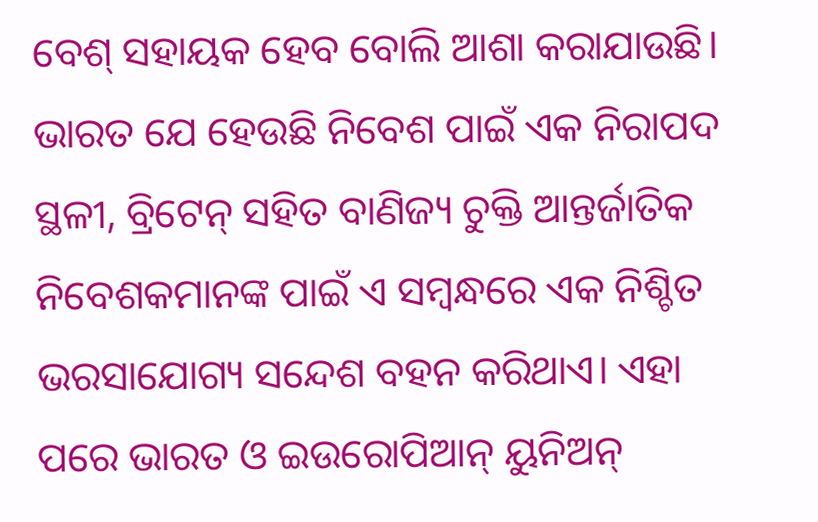ବେଶ୍ ସହାୟକ ହେବ ବୋଲି ଆଶା କରାଯାଉଛି। ଭାରତ ଯେ ହେଉଛି ନିବେଶ ପାଇଁ ଏକ ନିରାପଦ ସ୍ଥଳୀ, ବ୍ରିଟେନ୍ ସହିତ ବାଣିଜ୍ୟ ଚୁକ୍ତି ଆନ୍ତର୍ଜାତିକ ନିବେଶକମାନଙ୍କ ପାଇଁ ଏ ସମ୍ବନ୍ଧରେ ଏକ ନିଶ୍ଚିତ ଭରସାଯୋଗ୍ୟ ସନ୍ଦେଶ ବହନ କରିଥାଏ। ଏହା ପରେ ଭାରତ ଓ ଇଉରୋପିଆନ୍ ୟୁନିଅନ୍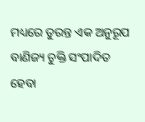ମଧ୍ୟରେ ତୁରନ୍ତ ଏକ ଅନୁରୂପ ବାଣିଜ୍ୟ ଚୁକ୍ତି ସଂପାଦିତ ହେବା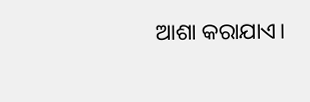ଆଶା କରାଯାଏ।